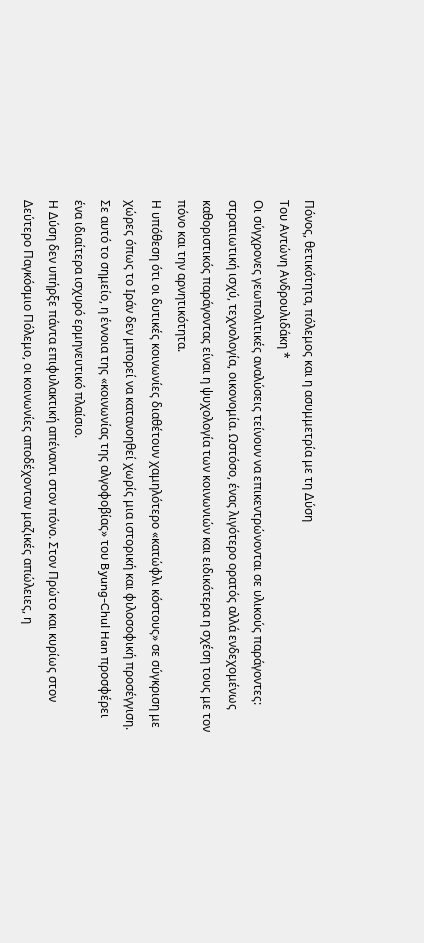Πόνος, θετικότητα, πόλεμος και η ασυμμετρία με τη Δύση
Του Αντώνη Ανδρουλιδάκη *
Οι σύγχρονες γεωπολιτικές αναλύσεις τείνουν να επικεντρώνονται σε υλικούς παράγοντες: στρατιωτική ισχύ, τεχνολογία, οικονομία. Ωστόσο, ένας λιγότερο ορατός αλλά ενδεχομένως καθοριστικός παράγοντας είναι η ψυχολογία των κοινωνιών και ειδικότερα η σχέση τους με τον πόνο και την αρνητικότητα.
Η υπόθεση ότι οι δυτικές κοινωνίες διαθέτουν χαμηλότερο «κατώφλι κόστους» σε σύγκριση με χώρες όπως το Ιράν δεν μπορεί να κατανοηθεί χωρίς μια ιστορική και φιλοσοφική προσέγγιση. Σε αυτό το σημείο, η έννοια της «κοινωνίας της αλγοφοβίας» του Byung-Chul Han προσφέρει ένα ιδιαίτερα ισχυρό ερμηνευτικό πλαίσιο.
Η Δύση δεν υπήρξε πάντα επιφυλακτική απέναντι στον πόνο. Στον Πρώτο και κυρίως στον Δεύτερο Παγκόσμιο Πόλεμο, οι κοινωνίες αποδέχονταν μαζικές απώλειες, η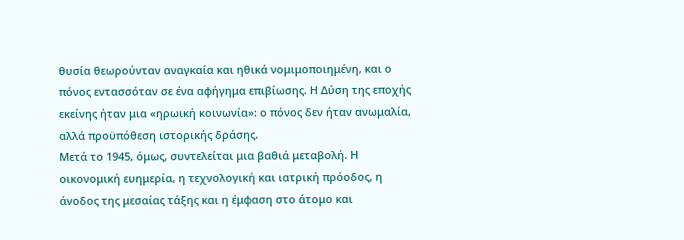θυσία θεωρούνταν αναγκαία και ηθικά νομιμοποιημένη, και ο πόνος εντασσόταν σε ένα αφήγημα επιβίωσης. Η Δύση της εποχής εκείνης ήταν μια «ηρωική κοινωνία»: ο πόνος δεν ήταν ανωμαλία, αλλά προϋπόθεση ιστορικής δράσης.
Μετά το 1945, όμως, συντελείται μια βαθιά μεταβολή. Η οικονομική ευημερία, η τεχνολογική και ιατρική πρόοδος, η άνοδος της μεσαίας τάξης και η έμφαση στο άτομο και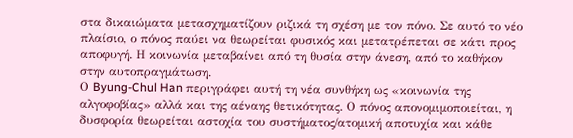στα δικαιώματα μετασχηματίζουν ριζικά τη σχέση με τον πόνο. Σε αυτό το νέο πλαίσιο, ο πόνος παύει να θεωρείται φυσικός και μετατρέπεται σε κάτι προς αποφυγή. Η κοινωνία μεταβαίνει από τη θυσία στην άνεση, από το καθήκον στην αυτοπραγμάτωση.
Ο Byung-Chul Han περιγράφει αυτή τη νέα συνθήκη ως «κοινωνία της αλγοφοβίας» αλλά και της αέναης θετικότητας. Ο πόνος απονομιμοποιείται, η δυσφορία θεωρείται αστοχία του συστήματος/ατομική αποτυχία και κάθε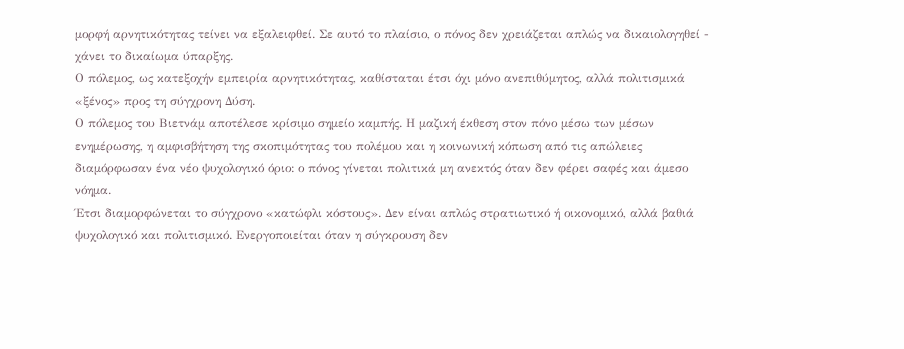μορφή αρνητικότητας τείνει να εξαλειφθεί. Σε αυτό το πλαίσιο, ο πόνος δεν χρειάζεται απλώς να δικαιολογηθεί - χάνει το δικαίωμα ύπαρξης.
Ο πόλεμος, ως κατεξοχήν εμπειρία αρνητικότητας, καθίσταται έτσι όχι μόνο ανεπιθύμητος, αλλά πολιτισμικά «ξένος» προς τη σύγχρονη Δύση.
Ο πόλεμος του Βιετνάμ αποτέλεσε κρίσιμο σημείο καμπής. Η μαζική έκθεση στον πόνο μέσω των μέσων ενημέρωσης, η αμφισβήτηση της σκοπιμότητας του πολέμου και η κοινωνική κόπωση από τις απώλειες διαμόρφωσαν ένα νέο ψυχολογικό όριο: ο πόνος γίνεται πολιτικά μη ανεκτός όταν δεν φέρει σαφές και άμεσο νόημα.
Έτσι διαμορφώνεται το σύγχρονο «κατώφλι κόστους». Δεν είναι απλώς στρατιωτικό ή οικονομικό, αλλά βαθιά ψυχολογικό και πολιτισμικό. Ενεργοποιείται όταν η σύγκρουση δεν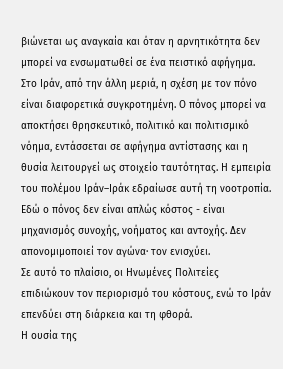βιώνεται ως αναγκαία και όταν η αρνητικότητα δεν μπορεί να ενσωματωθεί σε ένα πειστικό αφήγημα.
Στο Ιράν, από την άλλη μεριά, η σχέση με τον πόνο είναι διαφορετικά συγκροτημένη. Ο πόνος μπορεί να αποκτήσει θρησκευτικό, πολιτικό και πολιτισμικό νόημα, εντάσσεται σε αφήγημα αντίστασης και η θυσία λειτουργεί ως στοιχείο ταυτότητας. Η εμπειρία του πολέμου Ιράν–Ιράκ εδραίωσε αυτή τη νοοτροπία.
Εδώ ο πόνος δεν είναι απλώς κόστος - είναι μηχανισμός συνοχής, νοήματος και αντοχής. Δεν απονομιμοποιεί τον αγώνα· τον ενισχύει.
Σε αυτό το πλαίσιο, οι Ηνωμένες Πολιτείες επιδιώκουν τον περιορισμό του κόστους, ενώ το Ιράν επενδύει στη διάρκεια και τη φθορά.
Η ουσία της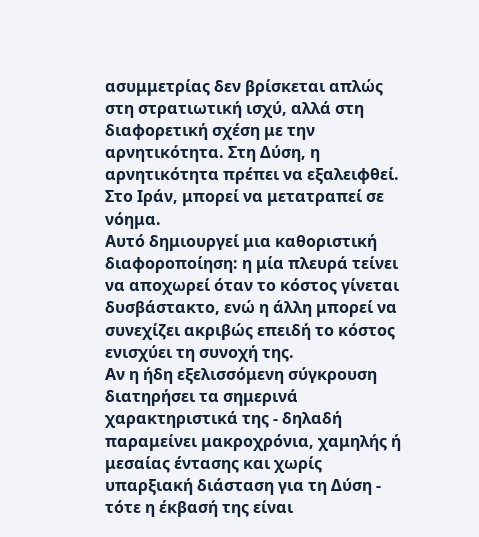ασυμμετρίας δεν βρίσκεται απλώς στη στρατιωτική ισχύ, αλλά στη διαφορετική σχέση με την αρνητικότητα. Στη Δύση, η αρνητικότητα πρέπει να εξαλειφθεί. Στο Ιράν, μπορεί να μετατραπεί σε νόημα.
Αυτό δημιουργεί μια καθοριστική διαφοροποίηση: η μία πλευρά τείνει να αποχωρεί όταν το κόστος γίνεται δυσβάστακτο, ενώ η άλλη μπορεί να συνεχίζει ακριβώς επειδή το κόστος ενισχύει τη συνοχή της.
Αν η ήδη εξελισσόμενη σύγκρουση διατηρήσει τα σημερινά χαρακτηριστικά της - δηλαδή παραμείνει μακροχρόνια, χαμηλής ή μεσαίας έντασης και χωρίς υπαρξιακή διάσταση για τη Δύση - τότε η έκβασή της είναι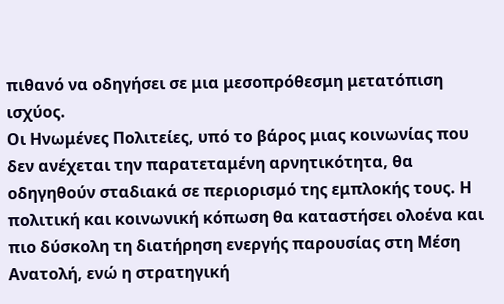πιθανό να οδηγήσει σε μια μεσοπρόθεσμη μετατόπιση ισχύος.
Οι Ηνωμένες Πολιτείες, υπό το βάρος μιας κοινωνίας που δεν ανέχεται την παρατεταμένη αρνητικότητα, θα οδηγηθούν σταδιακά σε περιορισμό της εμπλοκής τους. Η πολιτική και κοινωνική κόπωση θα καταστήσει ολοένα και πιο δύσκολη τη διατήρηση ενεργής παρουσίας στη Μέση Ανατολή, ενώ η στρατηγική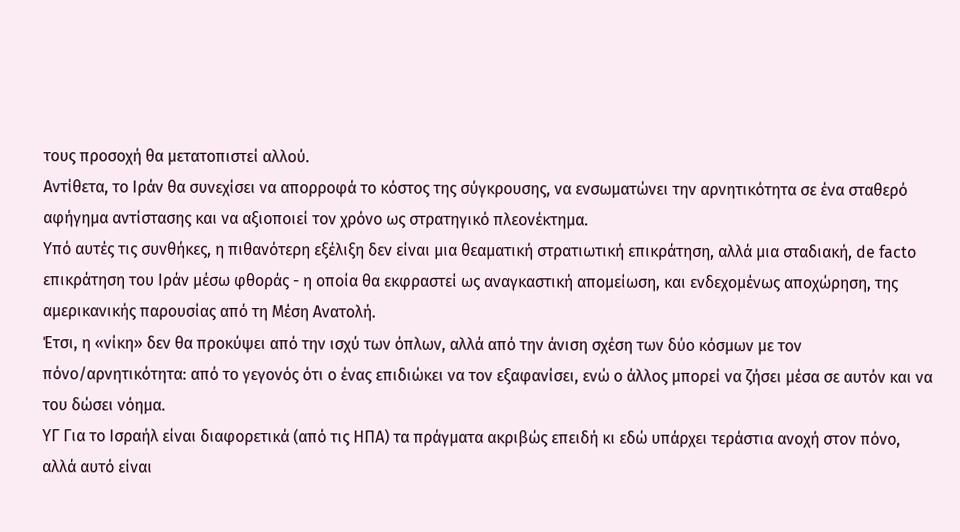τους προσοχή θα μετατοπιστεί αλλού.
Αντίθετα, το Ιράν θα συνεχίσει να απορροφά το κόστος της σύγκρουσης, να ενσωματώνει την αρνητικότητα σε ένα σταθερό αφήγημα αντίστασης και να αξιοποιεί τον χρόνο ως στρατηγικό πλεονέκτημα.
Υπό αυτές τις συνθήκες, η πιθανότερη εξέλιξη δεν είναι μια θεαματική στρατιωτική επικράτηση, αλλά μια σταδιακή, de facto επικράτηση του Ιράν μέσω φθοράς - η οποία θα εκφραστεί ως αναγκαστική απομείωση, και ενδεχομένως αποχώρηση, της αμερικανικής παρουσίας από τη Μέση Ανατολή.
Έτσι, η «νίκη» δεν θα προκύψει από την ισχύ των όπλων, αλλά από την άνιση σχέση των δύο κόσμων με τον πόνο/αρνητικότητα: από το γεγονός ότι ο ένας επιδιώκει να τον εξαφανίσει, ενώ ο άλλος μπορεί να ζήσει μέσα σε αυτόν και να του δώσει νόημα.
ΥΓ Για το Ισραήλ είναι διαφορετικά (από τις ΗΠΑ) τα πράγματα ακριβώς επειδή κι εδώ υπάρχει τεράστια ανοχή στον πόνο, αλλά αυτό είναι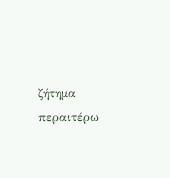ζήτημα περαιτέρω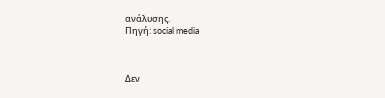ανάλυσης.
Πηγή: social media



Δεν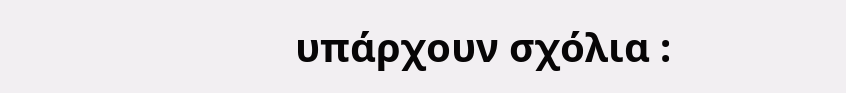υπάρχουν σχόλια :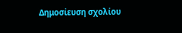Δημοσίευση σχολίου